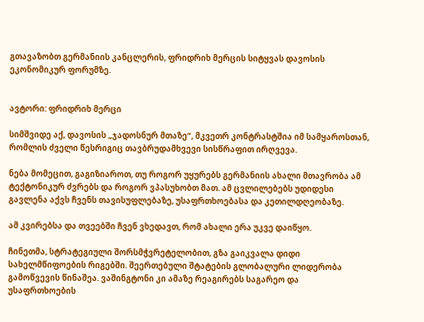გთავაზობთ გერმანიის კანცლერის, ფრიდრიხ მერცის სიტყვას დავოსის ეკონომიკურ ფორუმზე.


ავტორი: ფრიდრიხ მერცი

სიმშვიდე აქ, დავოსის „ჯადოსნურ მთაზე“, მკვეთრ კონტრასტშია იმ სამყაროსთან, რომლის ძველი წესრიგიც თავბრუდამხვევი სისწრაფით ირღვევა.

ნება მომეცით, გაგიზიაროთ, თუ როგორ უყურებს გერმანიის ახალი მთავრობა ამ ტექტონიკურ ძვრებს და როგორ ვპასუხობთ მათ. ამ ცვლილებებს უდიდესი გავლენა აქვს ჩვენს თავისუფლებაზე, უსაფრთხოებასა და კეთილდღეობაზე.

ამ კვირებსა და თვეებში ჩვენ ვხედავთ, რომ ახალი ერა უკვე დაიწყო.

ჩინეთმა, სტრატეგიული შორსმჭვრეტელობით, გზა გაიკვალა დიდი სახელმწიფოების რიგებში. შეერთებული შტატების გლობალური ლიდერობა გამოწვევის წინაშეა. ვაშინგტონი კი ამაზე რეაგირებს საგარეო და უსაფრთხოების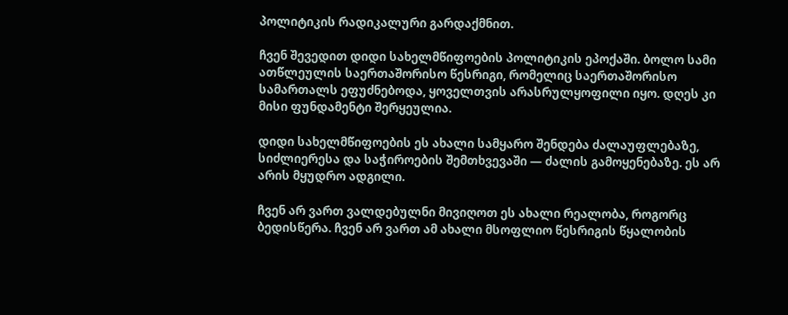პოლიტიკის რადიკალური გარდაქმნით.

ჩვენ შევედით დიდი სახელმწიფოების პოლიტიკის ეპოქაში. ბოლო სამი ათწლეულის საერთაშორისო წესრიგი, რომელიც საერთაშორისო სამართალს ეფუძნებოდა, ყოველთვის არასრულყოფილი იყო. დღეს კი მისი ფუნდამენტი შერყეულია.

დიდი სახელმწიფოების ეს ახალი სამყარო შენდება ძალაუფლებაზე, სიძლიერესა და საჭიროების შემთხვევაში — ძალის გამოყენებაზე. ეს არ არის მყუდრო ადგილი.

ჩვენ არ ვართ ვალდებულნი მივიღოთ ეს ახალი რეალობა, როგორც ბედისწერა. ჩვენ არ ვართ ამ ახალი მსოფლიო წესრიგის წყალობის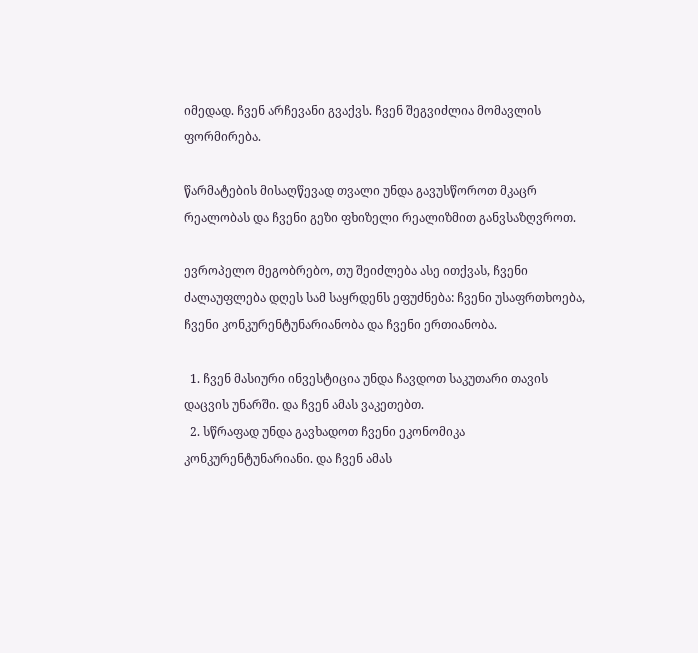იმედად. ჩვენ არჩევანი გვაქვს. ჩვენ შეგვიძლია მომავლის ფორმირება.

წარმატების მისაღწევად თვალი უნდა გავუსწოროთ მკაცრ რეალობას და ჩვენი გეზი ფხიზელი რეალიზმით განვსაზღვროთ.

ევროპელო მეგობრებო, თუ შეიძლება ასე ითქვას, ჩვენი ძალაუფლება დღეს სამ საყრდენს ეფუძნება: ჩვენი უსაფრთხოება, ჩვენი კონკურენტუნარიანობა და ჩვენი ერთიანობა.

  1. ჩვენ მასიური ინვესტიცია უნდა ჩავდოთ საკუთარი თავის დაცვის უნარში. და ჩვენ ამას ვაკეთებთ.
  2. სწრაფად უნდა გავხადოთ ჩვენი ეკონომიკა კონკურენტუნარიანი. და ჩვენ ამას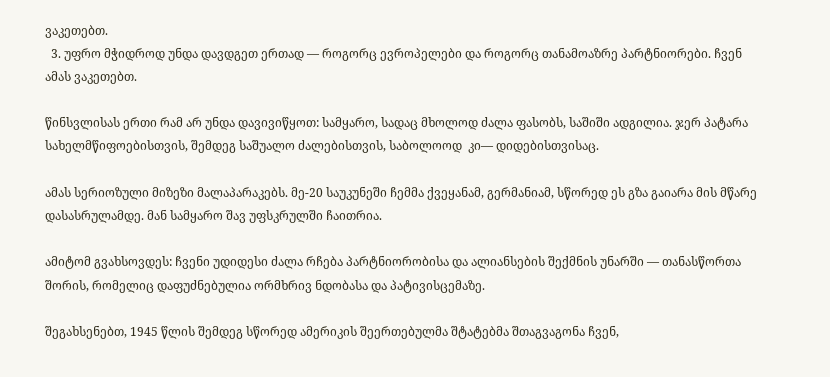ვაკეთებთ.
  3. უფრო მჭიდროდ უნდა დავდგეთ ერთად — როგორც ევროპელები და როგორც თანამოაზრე პარტნიორები. ჩვენ ამას ვაკეთებთ.

წინსვლისას ერთი რამ არ უნდა დავივიწყოთ: სამყარო, სადაც მხოლოდ ძალა ფასობს, საშიში ადგილია. ჯერ პატარა სახელმწიფოებისთვის, შემდეგ საშუალო ძალებისთვის, საბოლოოდ  კი— დიდებისთვისაც.

ამას სერიოზული მიზეზი მალაპარაკებს. მე-20 საუკუნეში ჩემმა ქვეყანამ, გერმანიამ, სწორედ ეს გზა გაიარა მის მწარე დასასრულამდე. მან სამყარო შავ უფსკრულში ჩაითრია.

ამიტომ გვახსოვდეს: ჩვენი უდიდესი ძალა რჩება პარტნიორობისა და ალიანსების შექმნის უნარში — თანასწორთა შორის, რომელიც დაფუძნებულია ორმხრივ ნდობასა და პატივისცემაზე.

შეგახსენებთ, 1945 წლის შემდეგ სწორედ ამერიკის შეერთებულმა შტატებმა შთაგვაგონა ჩვენ,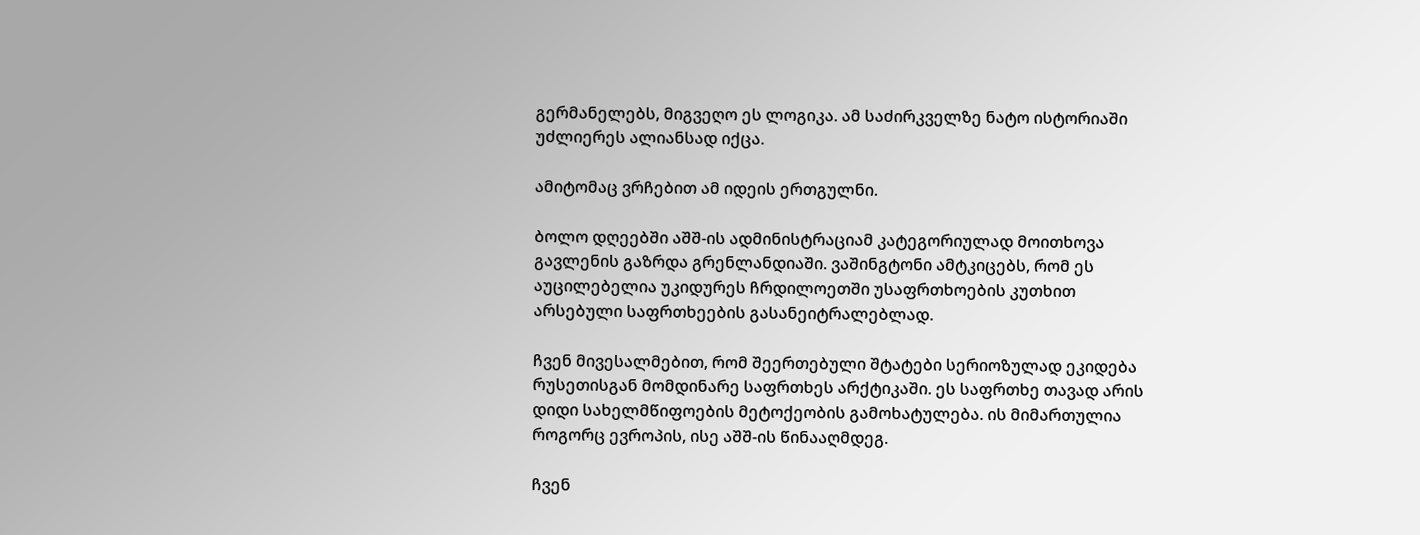გერმანელებს, მიგვეღო ეს ლოგიკა. ამ საძირკველზე ნატო ისტორიაში უძლიერეს ალიანსად იქცა.

ამიტომაც ვრჩებით ამ იდეის ერთგულნი.

ბოლო დღეებში აშშ-ის ადმინისტრაციამ კატეგორიულად მოითხოვა გავლენის გაზრდა გრენლანდიაში. ვაშინგტონი ამტკიცებს, რომ ეს აუცილებელია უკიდურეს ჩრდილოეთში უსაფრთხოების კუთხით არსებული საფრთხეების გასანეიტრალებლად.

ჩვენ მივესალმებით, რომ შეერთებული შტატები სერიოზულად ეკიდება რუსეთისგან მომდინარე საფრთხეს არქტიკაში. ეს საფრთხე თავად არის დიდი სახელმწიფოების მეტოქეობის გამოხატულება. ის მიმართულია როგორც ევროპის, ისე აშშ-ის წინააღმდეგ.

ჩვენ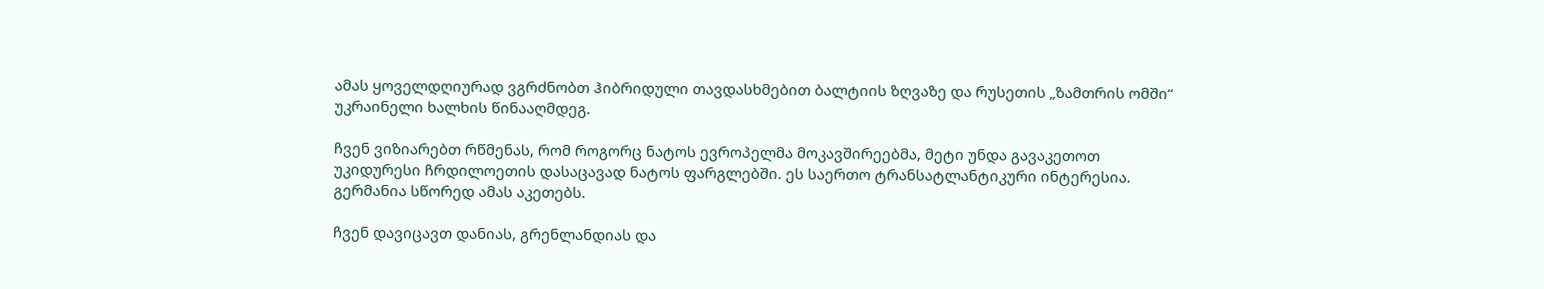ამას ყოველდღიურად ვგრძნობთ ჰიბრიდული თავდასხმებით ბალტიის ზღვაზე და რუსეთის „ზამთრის ომში“ უკრაინელი ხალხის წინააღმდეგ.

ჩვენ ვიზიარებთ რწმენას, რომ როგორც ნატოს ევროპელმა მოკავშირეებმა, მეტი უნდა გავაკეთოთ უკიდურესი ჩრდილოეთის დასაცავად ნატოს ფარგლებში. ეს საერთო ტრანსატლანტიკური ინტერესია. გერმანია სწორედ ამას აკეთებს.

ჩვენ დავიცავთ დანიას, გრენლანდიას და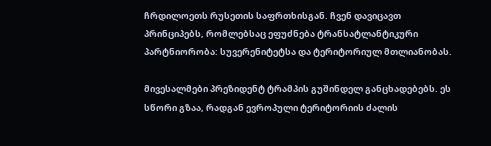ჩრდილოეთს რუსეთის საფრთხისგან. ჩვენ დავიცავთ პრინციპებს, რომლებსაც ეფუძნება ტრანსატლანტიკური პარტნიორობა: სუვერენიტეტსა და ტერიტორიულ მთლიანობას.

მივესალმები პრეზიდენტ ტრამპის გუშინდელ განცხადებებს. ეს სწორი გზაა, რადგან ევროპული ტერიტორიის ძალის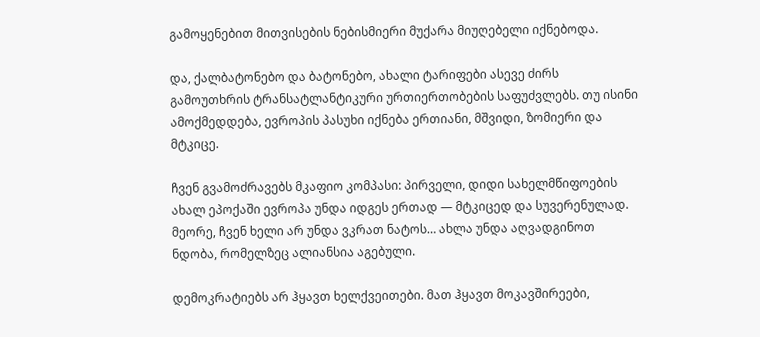გამოყენებით მითვისების ნებისმიერი მუქარა მიუღებელი იქნებოდა.

და, ქალბატონებო და ბატონებო, ახალი ტარიფები ასევე ძირს გამოუთხრის ტრანსატლანტიკური ურთიერთობების საფუძვლებს. თუ ისინი ამოქმედდება, ევროპის პასუხი იქნება ერთიანი, მშვიდი, ზომიერი და მტკიცე.

ჩვენ გვამოძრავებს მკაფიო კომპასი: პირველი, დიდი სახელმწიფოების ახალ ეპოქაში ევროპა უნდა იდგეს ერთად — მტკიცედ და სუვერენულად. მეორე, ჩვენ ხელი არ უნდა ვკრათ ნატოს… ახლა უნდა აღვადგინოთ ნდობა, რომელზეც ალიანსია აგებული.

დემოკრატიებს არ ჰყავთ ხელქვეითები. მათ ჰყავთ მოკავშირეები,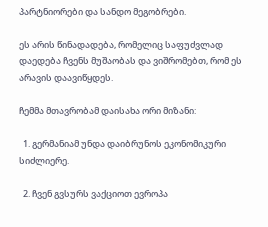პარტნიორები და სანდო მეგობრები.

ეს არის წინადადება, რომელიც საფუძვლად დაედება ჩვენს მუშაობას და ვიშრომებთ, რომ ეს არავის დაავიწყდეს.

ჩემმა მთავრობამ დაისახა ორი მიზანი:

  1. გერმანიამ უნდა დაიბრუნოს ეკონომიკური სიძლიერე.

  2. ჩვენ გვსურს ვაქციოთ ევროპა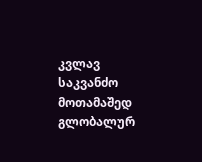კვლავ საკვანძო მოთამაშედ გლობალურ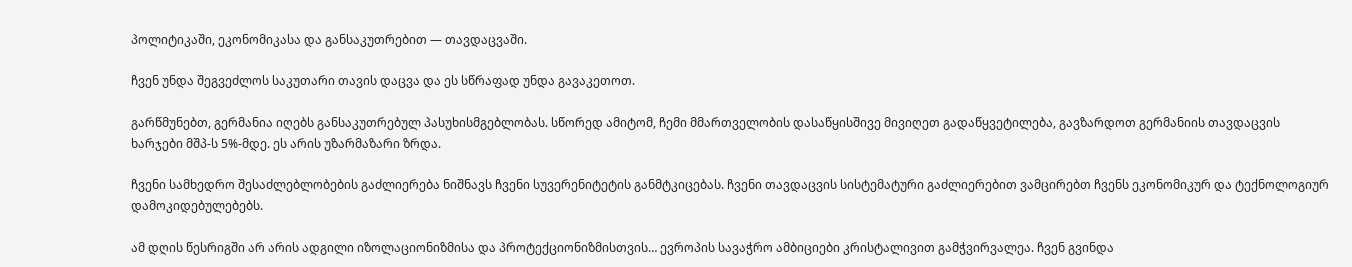პოლიტიკაში, ეკონომიკასა და განსაკუთრებით — თავდაცვაში.

ჩვენ უნდა შეგვეძლოს საკუთარი თავის დაცვა და ეს სწრაფად უნდა გავაკეთოთ.

გარწმუნებთ, გერმანია იღებს განსაკუთრებულ პასუხისმგებლობას. სწორედ ამიტომ, ჩემი მმართველობის დასაწყისშივე მივიღეთ გადაწყვეტილება, გავზარდოთ გერმანიის თავდაცვის ხარჯები მშპ-ს 5%-მდე. ეს არის უზარმაზარი ზრდა.

ჩვენი სამხედრო შესაძლებლობების გაძლიერება ნიშნავს ჩვენი სუვერენიტეტის განმტკიცებას. ჩვენი თავდაცვის სისტემატური გაძლიერებით ვამცირებთ ჩვენს ეკონომიკურ და ტექნოლოგიურ დამოკიდებულებებს.

ამ დღის წესრიგში არ არის ადგილი იზოლაციონიზმისა და პროტექციონიზმისთვის… ევროპის სავაჭრო ამბიციები კრისტალივით გამჭვირვალეა. ჩვენ გვინდა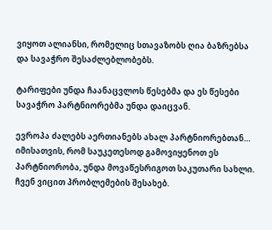ვიყოთ ალიანსი, რომელიც სთავაზობს ღია ბაზრებსა და სავაჭრო შესაძლებლობებს.

ტარიფები უნდა ჩაანაცვლოს წესებმა და ეს წესები სავაჭრო პარტნიორებმა უნდა დაიცვან.

ევროპა ძალებს აერთიანებს ახალ პარტნიორებთან… იმისათვის, რომ საუკეთესოდ გამოვიყენოთ ეს პარტნიორობა, უნდა მოვაწესრიგოთ საკუთარი სახლი. ჩვენ ვიცით პრობლემების შესახებ.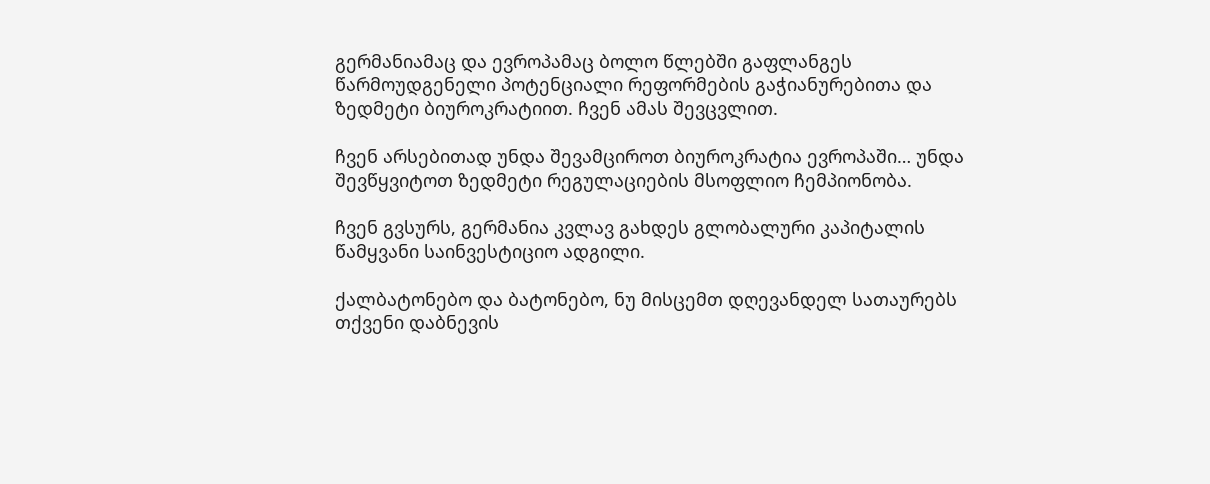გერმანიამაც და ევროპამაც ბოლო წლებში გაფლანგეს წარმოუდგენელი პოტენციალი რეფორმების გაჭიანურებითა და ზედმეტი ბიუროკრატიით. ჩვენ ამას შევცვლით.

ჩვენ არსებითად უნდა შევამციროთ ბიუროკრატია ევროპაში… უნდა შევწყვიტოთ ზედმეტი რეგულაციების მსოფლიო ჩემპიონობა.

ჩვენ გვსურს, გერმანია კვლავ გახდეს გლობალური კაპიტალის წამყვანი საინვესტიციო ადგილი.

ქალბატონებო და ბატონებო, ნუ მისცემთ დღევანდელ სათაურებს თქვენი დაბნევის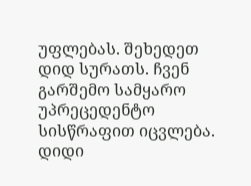უფლებას. შეხედეთ დიდ სურათს. ჩვენ გარშემო სამყარო უპრეცედენტო სისწრაფით იცვლება. დიდი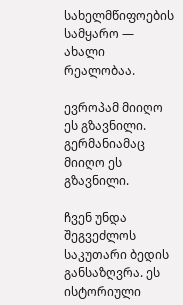სახელმწიფოების სამყარო — ახალი რეალობაა.

ევროპამ მიიღო ეს გზავნილი. გერმანიამაც მიიღო ეს გზავნილი.

ჩვენ უნდა შეგვეძლოს საკუთარი ბედის განსაზღვრა. ეს ისტორიული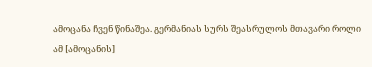ამოცანა ჩვენ წინაშეა. გერმანიას სურს შეასრულოს მთავარი როლი ამ [ამოცანის]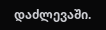დაძლევაში.